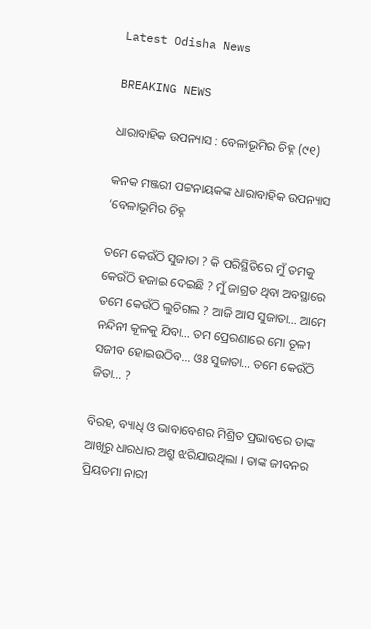Latest Odisha News

BREAKING NEWS

ଧାରାବାହିକ ଉପନ୍ୟାସ : ବେଳାଭୂମିର ଚିହ୍ନ (୯୧)

କନକ ମଞ୍ଜରୀ ପଟ୍ଟନାୟକଙ୍କ ଧାରାବାହିକ ଉପନ୍ୟାସ ‘ବେଳାଭୂମିର ଚିହ୍ନ

ତମେ କେଉଁଠି ସୁଜାତା ? କି ପରିସ୍ଥିତିରେ ମୁଁ ତମକୁ କେଉଁଠି ହଜାଇ ଦେଇଛି ? ମୁଁ ଜାଗ୍ରତ ଥିବା ଅବସ୍ଥାରେ ତମେ କେଉଁଠି ଲୁଚିଗଲ ? ଆଜି ଆସ ସୁଜାତା… ଆମେ ନନ୍ଦିନୀ କୂଳକୁ ଯିବା… ତମ ପ୍ରେରଣାରେ ମୋ ତୂଳୀ ସଜୀବ ହୋଇଉଠିବ… ଓଃ ସୁଜାତା… ତମେ କେଉଁଠି ଜିତା… ?

ବିରହ, ବ୍ୟାଧି ଓ ଭାବାବେଶର ମିଶ୍ରିତ ପ୍ରଭାବରେ ତାଙ୍କ ଆଖିରୁ ଧାରଧାର ଅଶ୍ରୁ ଝରିଯାଉଥିଲା । ତାଙ୍କ ଜୀବନର ପ୍ରିୟତମା ନାରୀ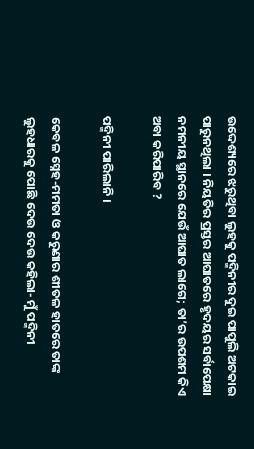ଉଦ୍ଦେଶ୍ୟରେ ଝରୁଥିବା ଲୁହକୁ ପଦ୍ମିନୀର ଦୁଇ ପାପୁଲି ଅଟକାଇ ପାରୁନଥିଲା । ନିୟତିର ପ୍ରସ୍ତର ଆଘାତରେ ହୃଦୟର ସର୍ବାପେକ୍ଷା ନମନୀୟ ସ୍ଥାନରେ ଯେଉଁ ଆଘାତ ଲାଗେ; ତା’ର ଉପଶମ କିଏ ଅବା କରିପାରିବ ?

ପଦ୍ମିନୀ ପାରିଲାନି ।

କେବଳ ସ୍ନେହ-ମମତା ଓ କରୁଣାର ଶୀତଳ ହାତରେ ତାଙ୍କ ଲୁହଧାରକୁ ପୋଛି ଦେଉ ଦେଉ କହିଲା- ମୁଁ ପଦ୍ମିନୀ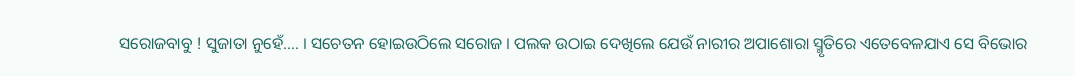ସରୋଜବାବୁ ! ସୁଜାତା ନୁହେଁ…. । ସଚେତନ ହୋଇଉଠିଲେ ସରୋଜ । ପଲକ ଉଠାଇ ଦେଖିଲେ ଯେଉଁ ନାରୀର ଅପାଶୋରା ସ୍ମୃତିରେ ଏତେବେଳଯାଏ ସେ ବିଭୋର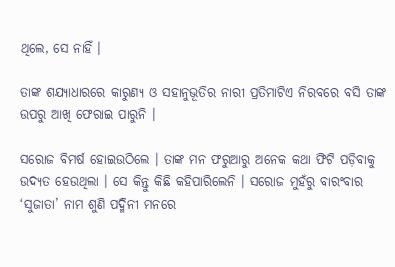ଥିଲେ, ସେ ନାହିଁ ।

ତାଙ୍କ ଶଯ୍ୟାଧାରରେ କାରୁଣ୍ୟ ଓ ସହାନୁଭୂତିର ନାରୀ ପ୍ରତିମାଟିଏ ନିରବରେ ବସି ତାଙ୍କ ଉପରୁ ଆଖି ଫେରାଇ ପାରୁନି ।

ସରୋଜ ବିମର୍ଷ ହୋଇଉଠିଲେ । ତାଙ୍କ ମନ ଫରୁଆରୁ ଅନେକ କଥା ଫିଟି ପଡ଼ିବାକୁ ଉଦ୍ୟତ ହେଉଥିଲା । ସେ କିନ୍ତୁ କିଛି କହିପାରିଲେନି । ସରୋଜ ମୁହଁରୁ ବାରଂବାର ‘ସୁଜାତା’ ନାମ ଶୁଣି ପଦ୍ମିନୀ ମନରେ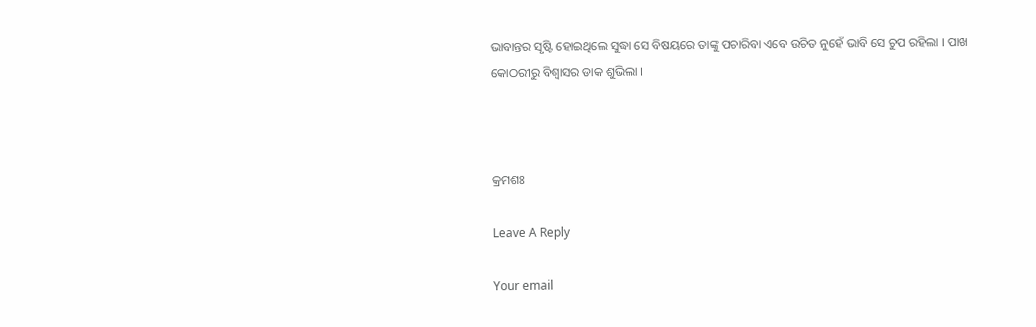ଭାବାନ୍ତର ସୃଷ୍ଟି ହୋଇଥିଲେ ସୁଦ୍ଧା ସେ ବିଷୟରେ ତାଙ୍କୁ ପଚାରିବା ଏବେ ଉଚିତ ନୁହେଁ ଭାବି ସେ ଚୁପ ରହିଲା । ପାଖ କୋଠରୀରୁ ବିଶ୍ୱାସର ଡାକ ଶୁଭିଲା ।



କ୍ରମଶଃ

Leave A Reply

Your email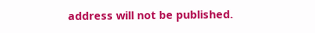address will not be published.